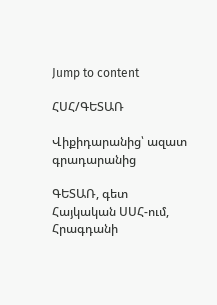Jump to content

ՀՍՀ/ԳԵՏԱՌ

Վիքիդարանից՝ ազատ գրադարանից

ԳԵՏԱՌ, գետ Հայկական ՍՍՀ-ում, Հրագդանի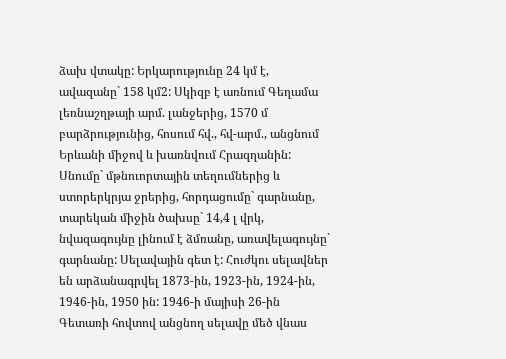ձախ վտակը: Երկարությունը 24 կմ է, ավազանը` 158 կմ2: Սկիզբ է առնում Գեղամա լեռնաշղթայի արմ. լանջերից, 1570 մ բարձրությունից, հոսում հվ., հվ-արմ., անցնում Երևանի միջով և խառնվում Հրազղանին: Սնումը` մթնուորտային տեղումներից և ստորերկրյա ջրերից, հորդացումը` գարնանը, տարեկան միջին ծախսը` 14,4 լ վրկ, նվազագույնը լինում է ձմռանը, առավելագույնը` գարնանը: Սելավային գետ է: Հուժկու սելավներ են արձանագրվել 1873-ին, 1923-ին, 1924-ին, 1946-ին, 1950 ին: 1946-ի մայիսի 26-ին Գետառի հովտով անցնող սելավը մեծ վնաս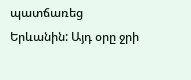պատճառեց Երևանին: Այդ օրը ջրի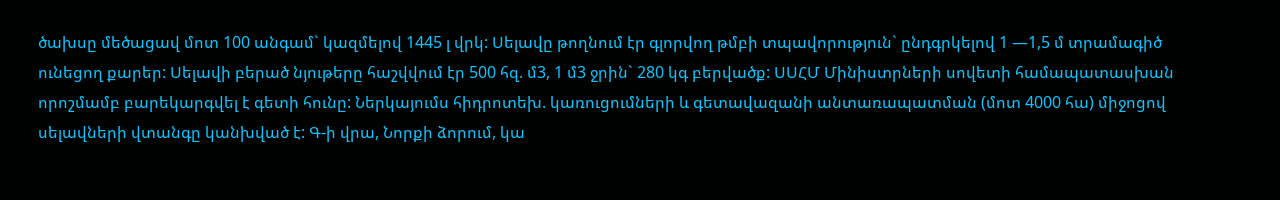ծախսը մեծացավ մոտ 100 անգամ` կազմելով 1445 լ վրկ: Սելավը թողնում էր գլորվող թմբի տպավորություն` ընդգրկելով 1 —1,5 մ տրամագիծ ունեցող քարեր: Սելավի բերած նյութերը հաշվվում էր 500 հզ. մ3, 1 մ3 ջրին` 280 կգ բերվածք: ՍՍՀՄ Մինիստրների սովետի համապատասխան որոշմամբ բարեկարգվել է գետի հունը: Ներկայումս հիդրոտեխ. կառուցումների և գետավազանի անտառապատման (մոտ 4000 հա) միջոցով սելավների վտանգը կանխված է: Գ-ի վրա, Նորքի ձորում, կա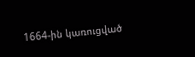1664-ին կառուցված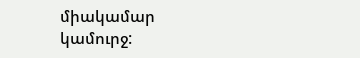միակամար կամուրջ: